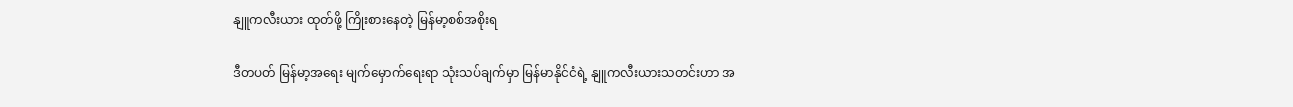နျူကလီးယား ထုတ်ဖို့ ကြိုးစားနေတဲ့ မြန်မာ့စစ်အစိုးရ

ဒီတပတ် မြန်မာ့အရေး မျက်မှောက်ရေးရာ သုံးသပ်ချက်မှာ မြန်မာနိုင်ငံရဲ့ နျူကလီးယားသတင်းဟာ အ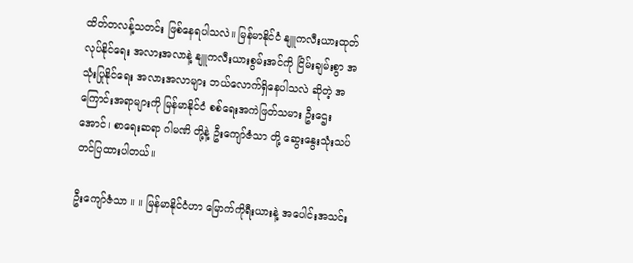ထိတ်တလန့်သတင်း ဖြစ်နေရပါသလဲ။ မြန်မာနိုင်ငံ နျူကလီးယားထုတ်လုပ်နိုင်ရေး အလားအလာနဲ့ နျူကလီးယားစွမ်းအင်ကို ငြိမ်းချမ်းစွာ အသုံးပြုနိုင်ရေး အလားအလာများ ဘယ်လောက်ရှိနေပါသလဲ ဆိုတဲ့ အကြောင်းအရာများကို မြန်မာနိုင်ငံ စစ်ရေးအကဲဖြတ်သမား ဦးဌေးအောင်၊ စာရေးဆရာ ဂါမဏိ တို့နဲ့ ဦးကျော်ဇံသာ တို့ ဆွေးနွေးသုံးသပ် တင်ပြထားပါတယ်။

ဦးကျော်ဇံသာ ။ ။ မြန်မာနိုင်ငံဟာ မြောက်ကိုရီးယားနဲ့ အပေါင်းအသင်း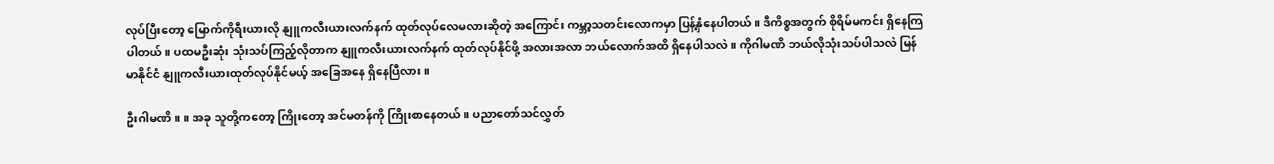လုပ်ပြီးတော့ မြောက်ကိုရီးယားလို နျူကလီးယားလက်နက် ထုတ်လုပ်လေမလားဆိုတဲ့ အကြောင်း ကမ္ဘာ့သတင်းလောကမှာ ပြန့်နှံနေပါတယ်။ ဒီကိစ္စအတွက် စိုရိမ်မကင်း ရှိနေကြပါတယ်။ ပထမဦးဆုံး သုံးသပ်ကြည့်လိုတာက နျူကလီးယားလက်နက် ထုတ်လုပ်နိုင်ဖို့ အလားအလာ ဘယ်လောက်အထိ ရှိနေပါသလဲ။ ကိုဂါမဏိ ဘယ်လိုသုံးသပ်ပါသလဲ မြန်မာနိုင်ငံ နျူကလီးယားထုတ်လုပ်နိုင်မယ့် အခြေအနေ ရှိနေပြီလား။

ဦးဂါမဏိ ။ ။ အခု သူတို့ကတော့ ကြိုးတော့ အင်မတန်ကို ကြိုးစာနေတယ်။ ပညာတော်သင်လွှတ်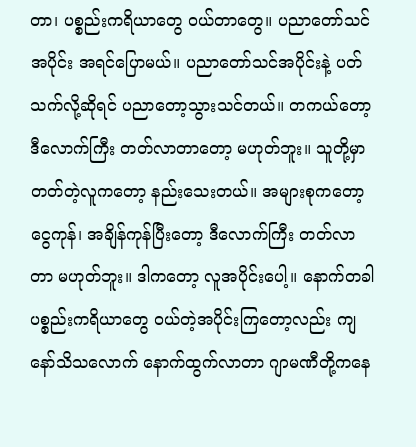တာ၊ ပစ္စည်းကရိယာတွေ ဝယ်တာတွေ။ ပညာတော်သင် အပိုင်း အရင်ပြောမယ်။ ပညာတော်သင်အပိုင်းနဲ့ ပတ်သက်လို့ဆိုရင် ပညာတော့သွားသင်တယ်။ တကယ်တော့ ဒီလောက်ကြီး တတ်လာတာတော့ မဟုတ်ဘူး။ သူတို့မှာ တတ်တဲ့လူကတော့ နည်းသေးတယ်။ အများစုကတော့ ငွေကုန်၊ အချိန်ကုန်ပြီးတော့ ဒီလောက်ကြီး တတ်လာတာ မဟုတ်ဘူး။ ဒါကတော့ လူအပိုင်းပေါ့။ နောက်တခါ ပစ္စည်းကရိယာတွေ ဝယ်တဲ့အပိုင်းကြတော့လည်း ကျနော်သိသလောက် နောက်ထွက်လာတာ ဂျာမဏီတို့ကနေ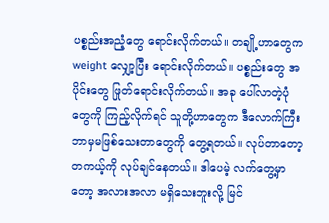ပစ္စည်းအညံ့တွေ ရောင်းလိုက်တယ်။ တချို့ဟာတွေက weight လျှော့ပြီး ရောင်းလိုက်တယ်။ ပစ္စည်းတွေ အပိုင်းတွေ ဖြုတ်ရောင်းလိုက်တယ်။ အခု ပေါ်လာတဲ့ပုံတွေကို ကြည့်လိုက်ရင် သူတို့ဟာတွေက ဒီလောက်ကြီး ဘာမှမဖြစ်သေးတာတွေကို တွေ့ရတယ်။ လုပ်တာတော့ တကယ့်ကို လုပ်ချင်နေတယ်။ ဒါပေမဲ့ လက်တွေ့မှာတော့ အလားအလာ မရှိသေးဘူးလို့ မြင်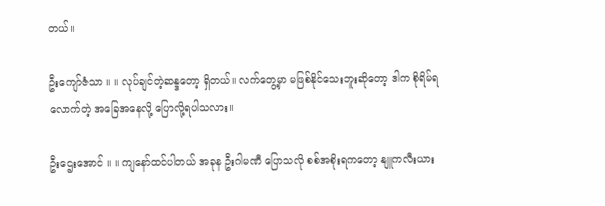တယ်။

ဦးကျော်ဇံသာ ။ ။ လုပ်ချင်တဲ့ဆန္ဒတော့ ရှိတယ်။ လက်တွေ့မှာ မဖြစ်နိုင်သေးဘူးဆိုတော့ ဒါက စိုရိမ်ရလောက်တဲ့ အခြေအနေလို့ ပြောလို့ရပါသလား။

ဦးဌေးအောင် ။ ။ ကျနော်ထင်ပါတယ် အခုန ဦးဂါမဏီ ပြောသလို စစ်အစိုးရကတော့ နျူကလီးယား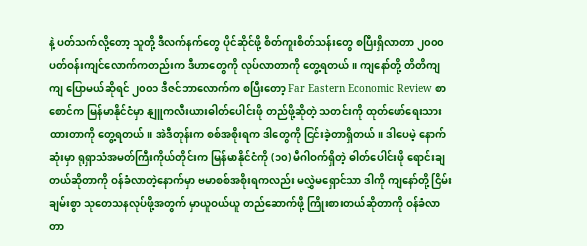နဲ့ ပတ်သက်လို့တော့ သူတို့ ဒီလက်နက်တွေ ပိုင်ဆိုင်ဖို့ စိတ်ကူးစိတ်သန်းတွေ စပြီးရှိလာတာ ၂၀၀၀ ပတ်ဝန်းကျင်လောက်ကတည်းက ဒီဟာတွေကို လုပ်လာတာကို တွေ့ရတယ်။ ကျနော်တို့ တိတိကျကျ ပြောမယ်ဆိုရင် ၂၀၀၁ ဒီဇင်ဘာလောက်က စပြီးတော့ Far Eastern Economic Review စာစောင်က မြန်မာနိုင်ငံမှာ နျူကလီးယားဓါတ်ပေါင်းဖို တည်ဖို့ဆိုတဲ့ သတင်းကို ထုတ်ဖော်ရေးသားထားတာကို တွေ့ရတယ်။ အဲဒီတုန်းက စစ်အစိုးရက ဒါတွေကို ငြင်းခဲ့တာရှိတယ်။ ဒါပေမဲ့ နောက်ဆုံးမှာ ရုရှာသံအမတ်ကြီးကိုယ်တိုင်းက မြန်မာနိုင်ငံကို (၁၀) မီဂါဝက်ရှိတဲ့ ဓါတ်ပေါင်းဖို ရောင်းချတယ်ဆိုတာကို ဝန်ခံလာတဲ့နောက်မှာ ဗမာစစ်အစိုးရကလည်း မလွှဲမရှောင်သာ ဒါကို ကျနော်တို့ ငြိမ်းချမ်းစွာ သုတေသနလုပ်ဖို့အတွက် မှာယူဝယ်ယူ တည်ဆောက်ဖို့ ကြိုးစားတယ်ဆိုတာကို ဝန်ခံလာတာ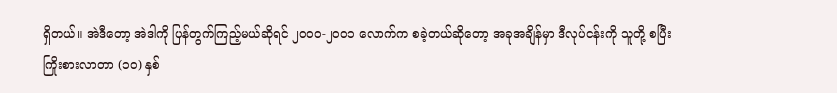ရှိတယ်။ အဲဒီတော့ အဲဒါကို ပြန်တွက်ကြည့်မယ်ဆိုရင် ၂၀၀၀-၂၀၀၁ လောက်က စခဲ့တယ်ဆိုတော့ အခုအချိန်မှာ ဒီလုပ်ငန်းကို သူတို့ စပြီးကြိုးစားလာတာ (၁၀) နှစ်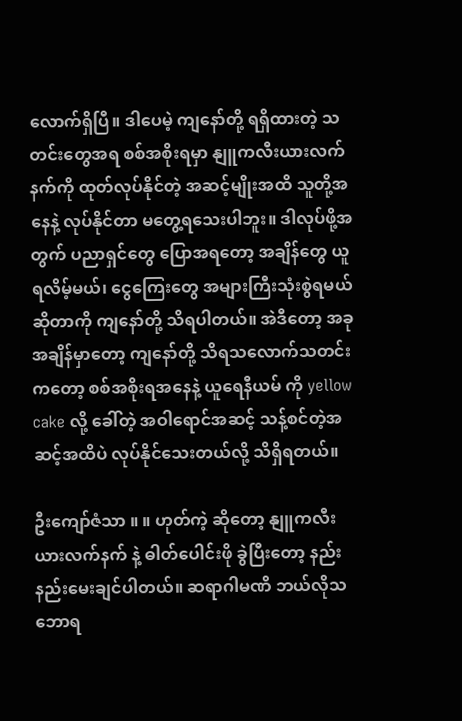လောက်ရှိပြီ။ ဒါပေမဲ့ ကျနော်တို့ ရရှိထားတဲ့ သတင်းတွေအရ စစ်အစိုးရမှာ နျူကလီးယားလက်နက်ကို ထုတ်လုပ်နိုင်တဲ့ အဆင့်မျိုးအထိ သူတို့အနေနဲ့ လုပ်နိုင်တာ မတွေ့ရသေးပါဘူး။ ဒါလုပ်ဖို့အတွက် ပညာရှင်တွေ ပြောအရတော့ အချိန်တွေ ယူရလိမ့်မယ်၊ ငွေကြေးတွေ အများကြီးသုံးစွဲရမယ်ဆိုတာကို ကျနော်တို့ သိရပါတယ်။ အဲဒီတော့ အခုအချိန်မှာတော့ ကျနော်တို့ သိရသလောက်သတင်းကတော့ စစ်အစိုးရအနေနဲ့ ယူရေနီယမ် ကို yellow cake လို့ ခေါ်တဲ့ အဝါရောင်အဆင့် သန့်စင်တဲ့အဆင့်အထိပဲ လုပ်နိုင်သေးတယ်လို့ သိရှိရတယ်။

ဦးကျော်ဇံသာ ။ ။ ဟုတ်ကဲ့ ဆိုတော့ နျူကလီးယားလက်နက် နဲ့ ဓါတ်ပေါင်းဖို ခွဲပြီးတော့ နည်းနည်းမေးချင်ပါတယ်။ ဆရာဂါမဏိ ဘယ်လိုသဘောရ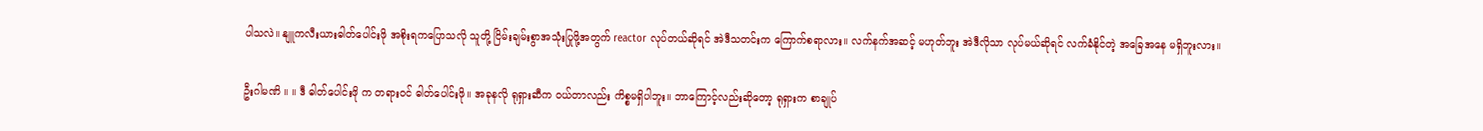ပါသလဲ။ နျူကလီးယားဓါတ်ပေါင်းဖို အစိုးရကပြောသလို သူတို့ ငြိမ်းချမ်းစွာအသုံးပြုဖို့အတွက် reactor လုပ်တယ်ဆိုရင် အဲဒီသတင်းက ကြောက်စရာလား။ လက်နက်အဆင့် မဟုတ်ဘူး အဲဒီလိုသာ လုပ်မယ်ဆိုရင် လက်ခံနိုင်တဲ့ အခြေအနေ မရှိဘူးလား။

ဦးဂါမဏိ ။ ။ ဒီ ဓါတ်ပေါင်းဖို က တရားဝင် ဓါတ်ပေါင်းဖို။ အခုနလို ရုရှားဆီက ဝယ်တာလည်း ကိစ္စမရှိပါဘူး။ ဘာကြောင့်လည်းဆိုတော့ ရုရှားက စာချုပ်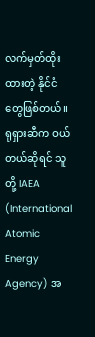လက်မှတ်ထိုးထားတဲ့ နိုင်ငံတွေဖြစ်တယ်။ ရုရှားဆီက ဝယ်တယ်ဆိုရင် သူတို့ IAEA (International Atomic Energy Agency) အ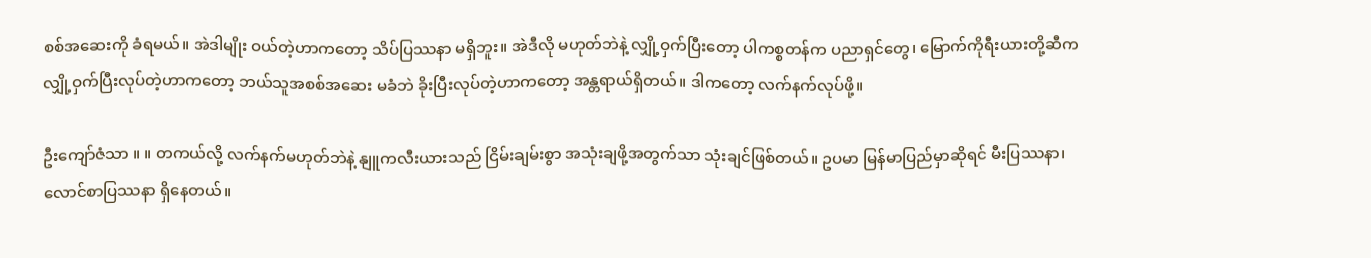စစ်အဆေးကို ခံရမယ်။ အဲဒါမျိုး ဝယ်တဲ့ဟာကတော့ သိပ်ပြဿနာ မရှိဘူး။ အဲဒီလို မဟုတ်ဘဲနဲ့ လျှို့ဝှက်ပြီးတော့ ပါကစ္စတန်က ပညာရှင်တွေ၊ မြောက်ကိုရီးယားတို့ဆီက လျှို့ဝှက်ပြီးလုပ်တဲ့ဟာကတော့ ဘယ်သူအစစ်အဆေး မခံဘဲ ခိုးပြီးလုပ်တဲ့ဟာကတော့ အန္တရာယ်ရှိတယ်။ ဒါကတော့ လက်နက်လုပ်ဖို့။

ဦးကျော်ဇံသာ ။ ။ တကယ်လို့ လက်နက်မဟုတ်ဘဲနဲ့ နျူကလီးယားသည် ငြိမ်းချမ်းစွာ အသုံးချဖို့အတွက်သာ သုံးချင်ဖြစ်တယ်။ ဥပမာ မြန်မာပြည်မှာဆိုရင် မီးပြဿနာ၊ လောင်စာပြဿနာ ရှိနေတယ်။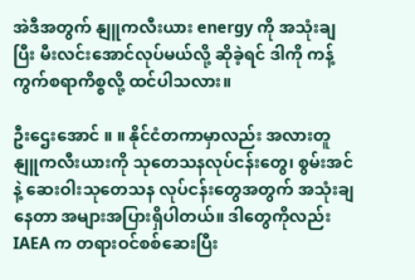အဲဒီအတွက် နျူကလီးယား energy ကို အသုံးချပြီး မီးလင်းအောင်လုပ်မယ်လို့ ဆိုခဲ့ရင် ဒါကို ကန့်ကွက်စရာကိစ္စလို့ ထင်ပါသလား။

ဦးဌေးအောင် ။ ။ နိုင်ငံတကာမှာလည်း အလားတူ နျူကလီးယားကို သုတေသနလုပ်ငန်းတွေ၊ စွမ်းအင်နဲ့ ဆေးဝါးသုတေသန လုပ်ငန်းတွေအတွက် အသုံးချနေတာ အများအပြားရှိပါတယ်။ ဒါတွေကိုလည်း IAEA က တရားဝင်စစ်ဆေးပြီး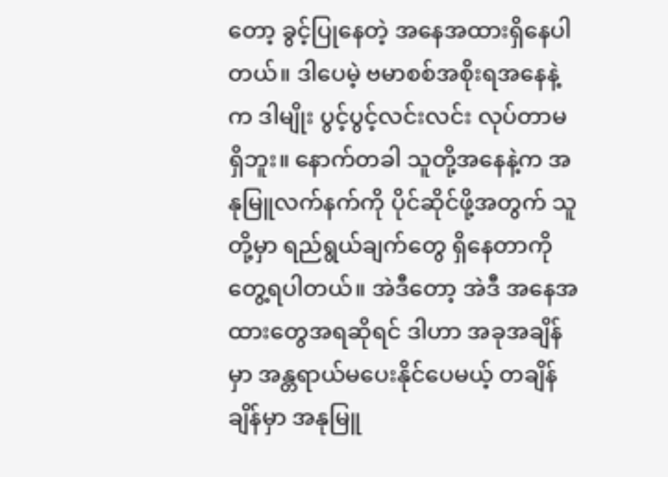တော့ ခွင့်ပြုနေတဲ့ အနေအထားရှိနေပါတယ်။ ဒါပေမဲ့ ဗမာစစ်အစိုးရအနေနဲ့က ဒါမျိုး ပွင့်ပွင့်လင်းလင်း လုပ်တာမရှိဘူး။ နောက်တခါ သူတို့အနေနဲ့က အနုမြူလက်နက်ကို ပိုင်ဆိုင်ဖို့အတွက် သူတို့မှာ ရည်ရွယ်ချက်တွေ ရှိနေတာကို တွေ့ရပါတယ်။ အဲဒီတော့ အဲဒီ အနေအထားတွေအရဆိုရင် ဒါဟာ အခုအချိန်မှာ အန္တရာယ်မပေးနိုင်ပေမယ့် တချိန်ချိန်မှာ အနုမြူ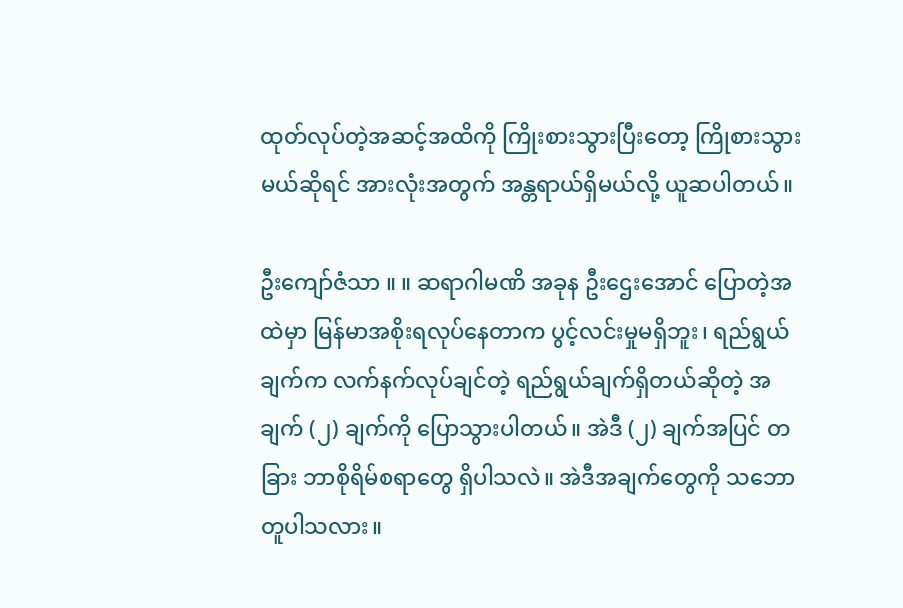ထုတ်လုပ်တဲ့အဆင့်အထိကို ကြိုးစားသွားပြီးတော့ ကြိုစားသွားမယ်ဆိုရင် အားလုံးအတွက် အန္တရာယ်ရှိမယ်လို့ ယူဆပါတယ်။

ဦးကျော်ဇံသာ ။ ။ ဆရာဂါမဏိ အခုန ဦးဌေးအောင် ပြောတဲ့အထဲမှာ မြန်မာအစိုးရလုပ်နေတာက ပွင့်လင်းမှုမရှိဘူး၊ ရည်ရွယ်ချက်က လက်နက်လုပ်ချင်တဲ့ ရည်ရွယ်ချက်ရှိတယ်ဆိုတဲ့ အချက် (၂) ချက်ကို ပြောသွားပါတယ်။ အဲဒီ (၂) ချက်အပြင် တခြား ဘာစိုရိမ်စရာတွေ ရှိပါသလဲ။ အဲဒီအချက်တွေကို သဘောတူပါသလား။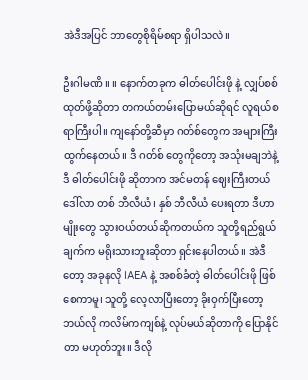အဲဒီအပြင် ဘာတွေစိုရိမ်စရာ ရှိပါသလဲ။

ဦးဂါမဏိ ။ ။ နောက်တခုက ဓါတ်ပေါင်းဖို နဲ့ လျှပ်စစ်ထုတ်ဖို့ဆိုတာ တကယ်တမ်းပြောမယ်ဆိုရင် လူရယ်စရာကြီးပါ။ ကျနော်တို့ဆီမှာ ဂတ်စ်တွေက အများကြီးထွက်နေတယ်။ ဒီ ဂတ်စ် တွေကိုတော့ အသုံးမချဘဲနဲ့ ဒီ ဓါတ်ပေါင်းဖို ဆိုတာက အင်မတန် ဈေးကြီးတယ် ဒေါ်လာ တစ် ဘီလီယံ၊ နှစ် ဘီလီယံ ပေးရတာ ဒီဟာမျိုးတွေ သွားဝယ်တယ်ဆိုကတယ်က သူတို့ရည်ရွယ်ချက်က မရိုးသားဘူးဆိုတာ ရှင်းနေပါတယ်။ အဲဒီတော့ အခုနလို IAEA နဲ့ အစစ်ခံတဲ့ ဓါတ်ပေါင်းဖို ဖြစ်စေကာမူ၊ သူတို့ လေ့လာပြီးတော့ ခိုးဝှက်ပြီးတော့ ဘယ်လို ကလိမ်ကကျစ်နဲ့ လုပ်မယ်ဆိုတာကို ပြောနိုင်တာ မဟုတ်ဘူး။ ဒီလို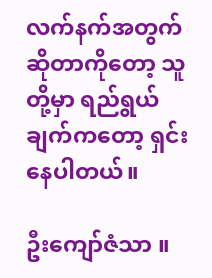လက်နက်အတွက်ဆိုတာကိုတော့ သူတို့မှာ ရည်ရွယ်ချက်ကတော့ ရှင်းနေပါတယ်။

ဦးကျော်ဇံသာ ။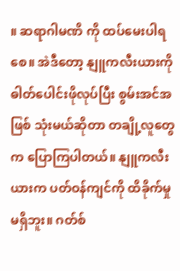။ ဆရာဂါမဏိ ကို ထပ်မေးပါရစေ။ အဲဒီတော့ နျူကလီးယားကို ဓါတ်ပေါင်းဖိုလုပ်ပြီး စွမ်းအင်အဖြစ် သုံးမယ်ဆိုတာ တချို့လူတွေက ပြောကြပါတယ်။ နျူကလီးယားက ပတ်ဝန်ကျင်ကို ထိခိုက်မှု မရှိဘူး။ ဂတ်စ်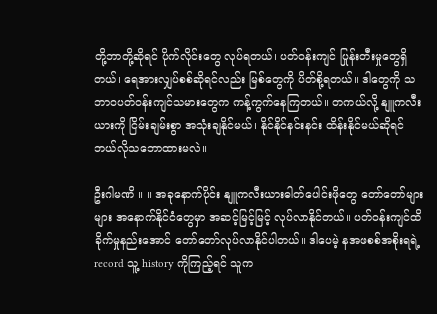တို့ဘာတို့ဆိုရင် ပိုက်လိုင်းတွေ လုပ်ရတယ်၊ ပတ်ဝန်းကျင် ပြုန်းတီးမှုတွေရှိတယ်၊ ရေအားလျှပ်စစ်ဆိုရင်လည်း မြစ်တွေကို ပိတ်စို့ရတယ်။ ဒါတွေကို သဘာဝပတ်ဝန်းကျင်သမားတွေက ကန့်ကွက်နေကြတယ်။ တကယ်လို့ နျူကလီးယားကို ငြိမ်းချမ်းစွာ အသုံးချနိုင်မယ်၊ နိုင်နိုင်နင်းနင်း ထိန်းနိုင်မယ်ဆိုရင် ဘယ်လိုသဘောထားမလဲ။

ဦးဂါမဏိ ။ ။ အခုနောက်ပိုင်း နျူကလီးယားဓါတ်ပေါင်းဖိုတွေ တော်တော်များများ အနောက်နိုင်ငံတွေမှာ အဆင့်မြင့်မြင့် လုပ်လာနိုင်တယ်။ ပတ်ဝန်းကျင်ထိခိုက်မှုနည်းအောင် တော်တော်လုပ်လာနိုင်ပါတယ်။ ဒါပေမဲ့ နအဖစစ်အစိုးရရဲ့ record သူ့ history ကိုကြည့်ရင် သူက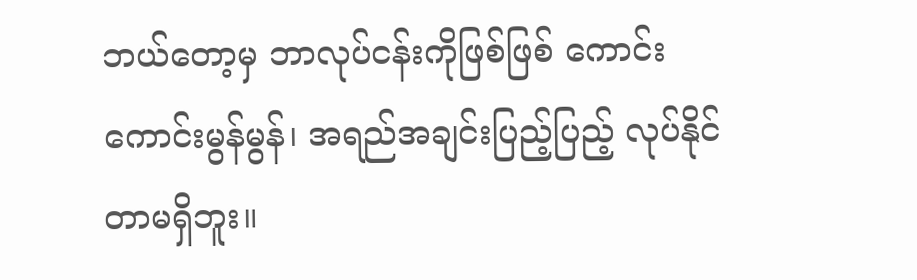ဘယ်တော့မှ ဘာလုပ်ငန်းကိုဖြစ်ဖြစ် ကောင်းကောင်းမွန်မွန်၊ အရည်အချင်းပြည့်ပြည့် လုပ်နိုင်တာမရှိဘူး။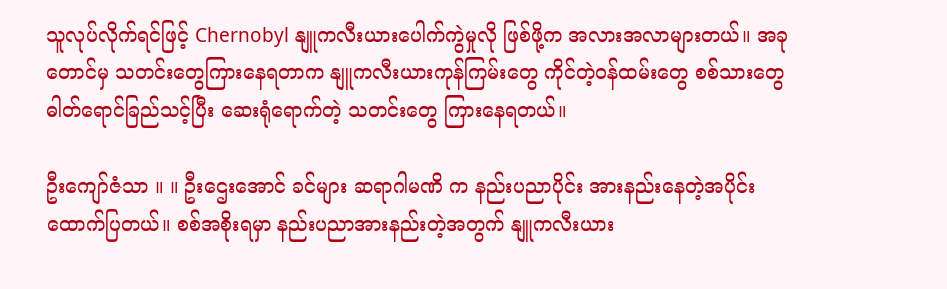သူလုပ်လိုက်ရင်ဖြင့် Chernobyl နျူကလီးယားပေါက်ကွဲမှုလို ဖြစ်ဖို့က အလားအလာများတယ်။ အခုတောင်မှ သတင်းတွေကြားနေရတာက နျူကလီးယားကုန်ကြမ်းတွေ ကိုင်တဲ့ဝန်ထမ်းတွေ စစ်သားတွေ ဓါတ်ရောင်ခြည်သင့်ပြီး ဆေးရုံရောက်တဲ့ သတင်းတွေ ကြားနေရတယ်။

ဦးကျော်ဇံသာ ။ ။ ဦးဌေးအောင် ခင်များ ဆရာဂါမဏိ က နည်းပညာပိုင်း အားနည်းနေတဲ့အပိုင်း ထောက်ပြတယ်။ စစ်အစိုးရမှာ နည်းပညာအားနည်းတဲ့အတွက် နျူကလီးယား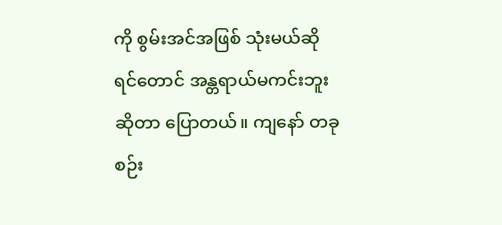ကို စွမ်းအင်အဖြစ် သုံးမယ်ဆိုရင်တောင် အန္တရာယ်မကင်းဘူးဆိုတာ ပြောတယ်။ ကျနော် တခု စဉ်း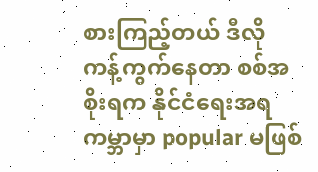စားကြည့်တယ် ဒီလို ကန့်ကွက်နေတာ စစ်အစိုးရက နိုင်ငံရေးအရ ကမ္ဘာမှာ popular မဖြစ်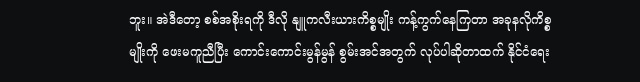ဘူး။ အဲဒီတော့ စစ်အစိုးရကို ဒီလို နျူကလီးယားကိစ္စမျိုး ကန့်ကွက်နေကြတာ အခုနလိုကိစ္စမျိုးကို ဖေးမကူညီပြီး ကောင်းကောင်းမွန်မွန် စွမ်းအင်အတွက် လုပ်ပါဆိုတာထက် နိုင်ငံရေး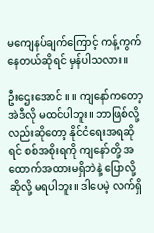မကျေနပ်ချက်ကြောင့် ကန့်ကွက်နေတယ်ဆိုရင် မှန်ပါသလား။

ဦးဌေးအောင် ။ ။ ကျနော်ကတော့ အဲဒီလို မထင်ပါဘူး။ ဘာဖြစ်လို့လည်းဆိုတော့ နိုင်ငံရေးအရဆိုရင် စစ်အစိုးရကို ကျနော်တို့ အထောက်အထားမရှိဘဲနဲ့ ပြောလို့ဆိုလို့ မရပါဘူး။ ဒါပေမဲ့ လက်ရှိ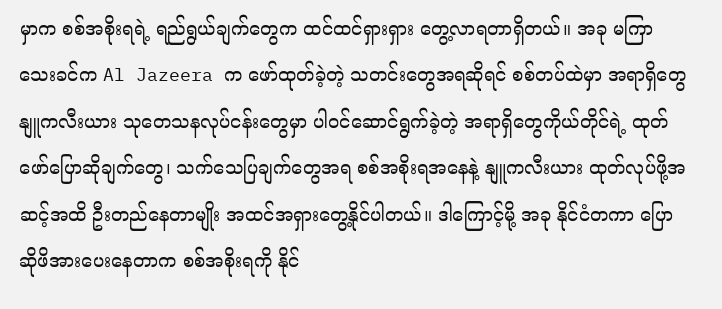မှာက စစ်အစိုးရရဲ့ ရည်ရွယ်ချက်တွေက ထင်ထင်ရှားရှား တွေ့လာရတာရှိတယ်။ အခု မကြာသေးခင်က Al Jazeera က ဖော်ထုတ်ခဲ့တဲ့ သတင်းတွေအရဆိုရင် စစ်တပ်ထဲမှာ အရာရှိတွေ နျူကလီးယား သုတေသနလုပ်ငန်းတွေမှာ ပါဝင်ဆောင်ရွက်ခဲ့တဲ့ အရာရှိတွေကိုယ်တိုင်ရဲ့ ထုတ်ဖော်ပြောဆိုချက်တွေ၊ သက်သေပြချက်တွေအရ စစ်အစိုးရအနေနဲ့ နျူကလီးယား ထုတ်လုပ်ဖို့အဆင့်အထိ ဦးတည်နေတာမျိုး အထင်အရှားတွေ့နိုင်ပါတယ်။ ဒါကြောင့်မို့ အခု နိုင်ငံတကာ ပြောဆိုဖိအားပေးနေတာက စစ်အစိုးရကို နိုင်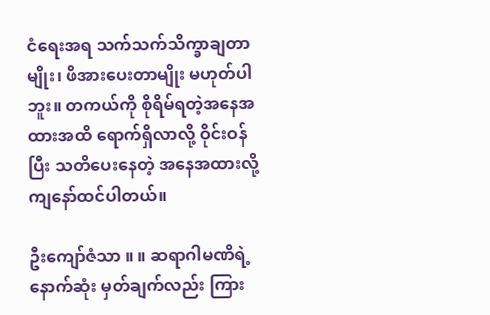ငံရေးအရ သက်သက်သိက္ခာချတာမျိုး၊ ဖိအားပေးတာမျိုး မဟုတ်ပါဘူး။ တကယ်ကို စိုရိမ်ရတဲ့အနေအထားအထိ ရောက်ရှိလာလို့ ဝိုင်းဝန်ပြီး သတိပေးနေတဲ့ အနေအထားလို့ ကျနော်ထင်ပါတယ်။

ဦးကျော်ဇံသာ ။ ။ ဆရာဂါမဏိရဲ့ နောက်ဆုံး မှတ်ချက်လည်း ကြား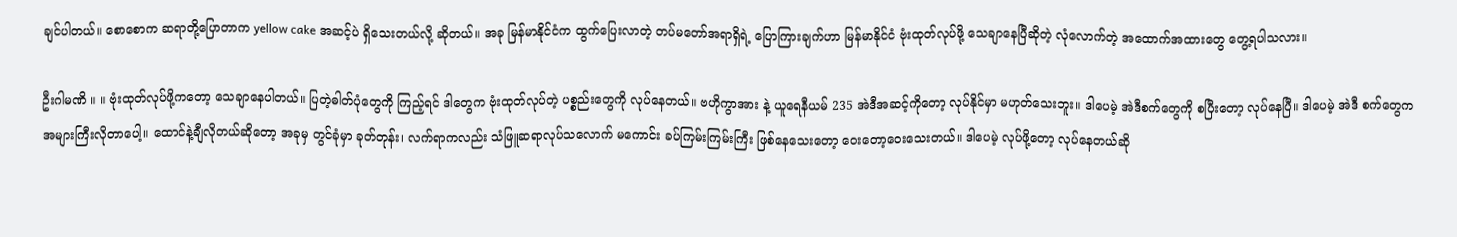ချင်ပါတယ်။ စောစောက ဆရာတို့ပြောတာက yellow cake အဆင့်ပဲ ရှိသေးတယ်လို့ ဆိုတယ်။ အခု မြန်မာနိုင်ငံက ထွက်ပြေးလာတဲ့ တပ်မတော်အရာရှိရဲ့ ပြောကြားချက်ဟာ မြန်မာနိုင်ငံ ဗုံးထုတ်လုပ်ဖို့ သေချာနေပြီဆိုတဲ့ လုံလောက်တဲ့ အထောက်အထားတွေ တွေ့ရပါသလား။

ဦးဂါမဏိ ။ ။ ဗုံးထုတ်လုပ်ဖို့ကတော့ သေချာနေပါတယ်။ ပြတဲ့ဓါတ်ပုံတွေကို ကြည့်ရင် ဒါတွေက ဗုံးထုတ်လုပ်တဲ့ ပစ္စည်းတွေကို လုပ်နေတယ်။ ဗဟိုကွာအား နဲ့ ယူရေနီယမ် 235 အဲဒီအဆင့်ကိုတော့ လုပ်နိုင်မှာ မဟုတ်သေးဘူး။ ဒါပေမဲ့ အဲဒီစက်တွေကို စပြီးတော့ လုပ်နေပြီ။ ဒါပေမဲ့ အဲဒီ စက်တွေက အများကြီးလိုတာပေါ့။ ထောင်နဲ့ချီလိုတယ်ဆိုတော့ အခုမှ တွင်ခုံမှာ ခုတ်တုန်း၊ လက်ရာကလည်း သံဖြူဆရာလုပ်သလောက် မကောင်း ခပ်ကြမ်းကြမ်းကြီး ဖြစ်နေသေးတော့ ဝေးတော့ဝေးသေးတယ်။ ဒါပေမဲ့ လုပ်ဖို့တော့ လုပ်နေတယ်ဆို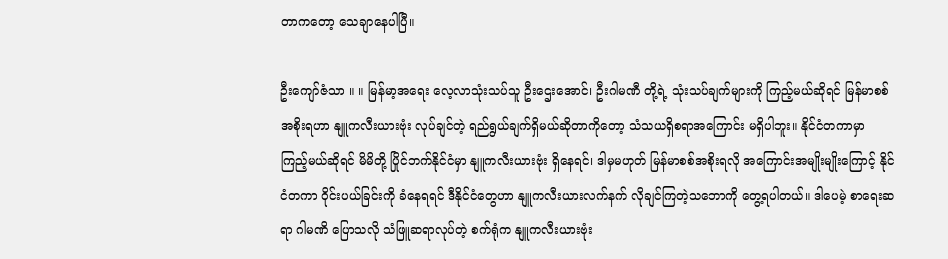တာကတော့ သေချာနေပါပြီ။

ဦးကျော်ဇံသာ ။ ။ မြန်မာ့အရေး လေ့လာသုံးသပ်သူ ဦးဌေးအောင်၊ ဦးဂါမဏီ တို့ရဲ့ သုံးသပ်ချက်များကို ကြည့်မယ်ဆိုရင် မြန်မာစစ်အစိုးရဟာ နျူကလီးယားဗုံး လုပ်ချင်တဲ့ ရည်ရွယ်ချက်ရှိမယ်ဆိုတာကိုတော့ သံသယရှိစရာအကြောင်း မရှိပါဘူး။ နိုင်ငံတကာမှာ ကြည့်မယ်ဆိုရင် မိမိတို့ ပြိုင်ဘက်နိုင်ငံမှာ နျူကလီးယားဗုံး ရှိနေရင်၊ ဒါမှမဟုတ် မြန်မာစစ်အစိုးရလို အကြောင်းအမျိုးမျိုးကြောင့် နိုင်ငံတကာ ဝိုင်းပယ်ခြင်းကို ခံနေရရင် ဒီနိုင်ငံတွေဟာ နျူကလီးယားလက်နက် လိုချင်ကြတဲ့သဘောကို တွေ့ရပါတယ်။ ဒါပေမဲ့ စာရေးဆရာ ဂါမဏိ ပြောသလို သံဖြူဆရာလုပ်တဲ့ စက်ရုံက နျူကလီးယားဗုံး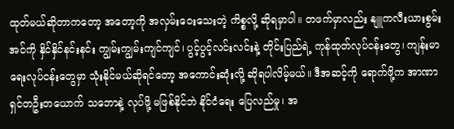ထုတ်မယ်ဆိုတာကတော့ အတော့ကို အလှမ်းဝေးသေးတဲ့ ကိစ္စလို့ ဆိုရမှာပါ။ တဖက်မှာလည်း နျူကလီးယားစွမ်းအင်ကို နှိင်နှိင်နင်းနင်း ကျွမ်းကျွမ်းကျင်ကျင်၊ ပွင့်ပွင့်လင်းလင်းနဲ့ တိုင်းပြည်ရဲ့ ကုန်ထုတ်လုပ်ငန်းတွေ၊ ကျန်းမာရေးလုပ်ငန်းတွေမှာ သုံးနိုင်မယ်ဆိုရင်တော့ အကောင်းဆုံးလို့ ဆိုရပါလိမ့်မယ်။ ဒီအဆင့်ကို ရောက်ဖို့က အာဏာရှင်တဦးတယောက် သဘောနဲ့ လုပ်ဖို့ မဖြစ်နိုင်ဘဲ နိုင်ငံရေး ပြေလည်မှု၊ အ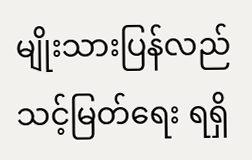မျိုးသားပြန်လည်သင့်မြတ်ရေး ရရှိ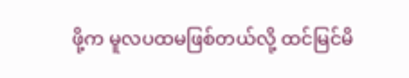ဖို့က မူလပထမဖြစ်တယ်လို့ ထင်မြင်မိ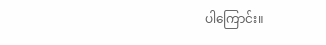ပါကြောင်း။